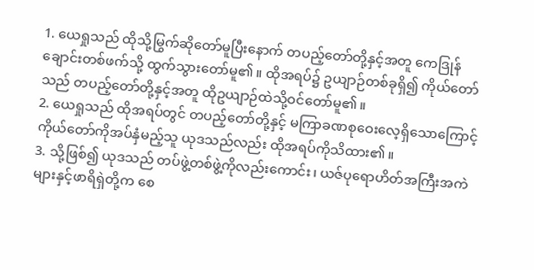1. ယေရှုသည် ထိုသို့မြွက်ဆိုတော်မူပြီးနောက် တပည့်တော်တို့နှင့်အတူ ကေဒြုန်ချောင်းတစ်ဖက်သို့ ထွက်သွားတော်မူ၏။ ထိုအရပ်၌ ဥယျာဉ်တစ်ခုရှိ၍ ကိုယ်တော်သည် တပည့်တော်တို့နှင့်အတူ ထိုဥယျာဉ်ထဲသို့ဝင်တော်မူ၏။
2. ယေရှုသည် ထိုအရပ်တွင် တပည့်တော်တို့နှင့် မကြာခဏစုဝေးလေ့ရှိသောကြောင့် ကိုယ်တော်ကိုအပ်နှံမည့်သူ ယုဒသည်လည်း ထိုအရပ်ကိုသိထား၏။
3. သို့ဖြစ်၍ ယုဒသည် တပ်ဖွဲ့တစ်ဖွဲ့ကိုလည်းကောင်း၊ ယဇ်ပုရောဟိတ်အကြီးအကဲများနှင့်ဖာရိရှဲတို့က စေ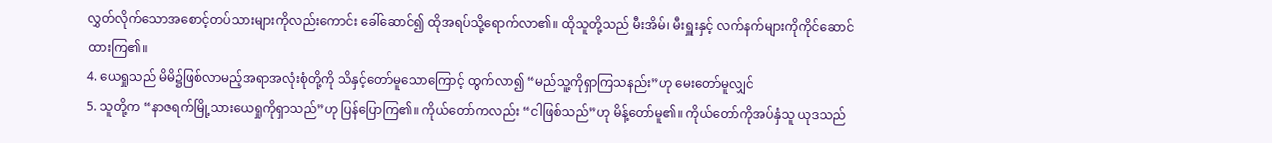လွှတ်လိုက်သောအစောင့်တပ်သားများကိုလည်းကောင်း ခေါ်ဆောင်၍ ထိုအရပ်သို့ရောက်လာ၏။ ထိုသူတို့သည် မီးအိမ်၊ မီးရှူးနှင့် လက်နက်များကိုကိုင်ဆောင်ထားကြ၏။
4. ယေရှုသည် မိမိ၌ဖြစ်လာမည့်အရာအလုံးစုံတို့ကို သိနှင့်တော်မူသောကြောင့် ထွက်လာ၍ “မည်သူ့ကိုရှာကြသနည်း”ဟု မေးတော်မူလျှင်
5. သူတို့က “နာဇရက်မြို့သားယေရှုကိုရှာသည်”ဟု ပြန်ပြောကြ၏။ ကိုယ်တော်ကလည်း “ငါဖြစ်သည်”ဟု မိန့်တော်မူ၏။ ကိုယ်တော်ကိုအပ်နှံသူ ယုဒသည်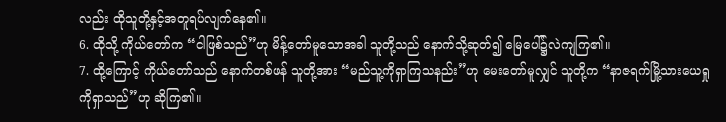လည်း ထိုသူတို့နှင့်အတူရပ်လျက်နေ၏။
6. ထိုသို့ ကိုယ်တော်က “ငါဖြစ်သည်”ဟု မိန့်တော်မူသောအခါ သူတို့သည် နောက်သို့ဆုတ်၍ မြေပေါ်၌လဲကျကြ၏။
7. ထို့ကြောင့် ကိုယ်တော်သည် နောက်တစ်ဖန် သူတို့အား “မည်သူ့ကိုရှာကြသနည်း”ဟု မေးတော်မူလျှင် သူတို့က “နာဇရက်မြို့သားယေရှုကိုရှာသည်”ဟု ဆိုကြ၏။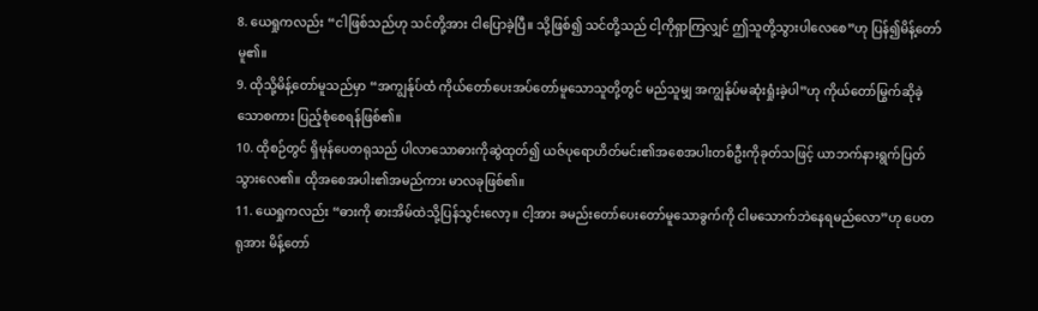8. ယေရှုကလည်း “ငါဖြစ်သည်ဟု သင်တို့အား ငါပြောခဲ့ပြီ။ သို့ဖြစ်၍ သင်တို့သည် ငါ့ကိုရှာကြလျှင် ဤသူတို့သွားပါလေစေ”ဟု ပြန်၍မိန့်တော်မူ၏။
9. ထိုသို့မိန့်တော်မူသည်မှာ “အကျွန်ုပ်ထံ ကိုယ်တော်ပေးအပ်တော်မူသောသူတို့တွင် မည်သူမျှ အကျွန်ုပ်မဆုံးရှုံးခဲ့ပါ”ဟု ကိုယ်တော်မြွက်ဆိုခဲ့သောစကား ပြည့်စုံစေရန်ဖြစ်၏။
10. ထိုစဉ်တွင် ရှိမုန်ပေတရုသည် ပါလာသောဓားကိုဆွဲထုတ်၍ ယဇ်ပုရောဟိတ်မင်း၏အစေအပါးတစ်ဦးကိုခုတ်သဖြင့် ယာဘက်နားရွက်ပြတ်သွားလေ၏။ ထိုအစေအပါး၏အမည်ကား မာလခုဖြစ်၏။
11. ယေရှုကလည်း “ဓားကို ဓားအိမ်ထဲသို့ပြန်သွင်းလော့။ ငါ့အား ခမည်းတော်ပေးတော်မူသောခွက်ကို ငါမသောက်ဘဲနေရမည်လော”ဟု ပေတရုအား မိန့်တော်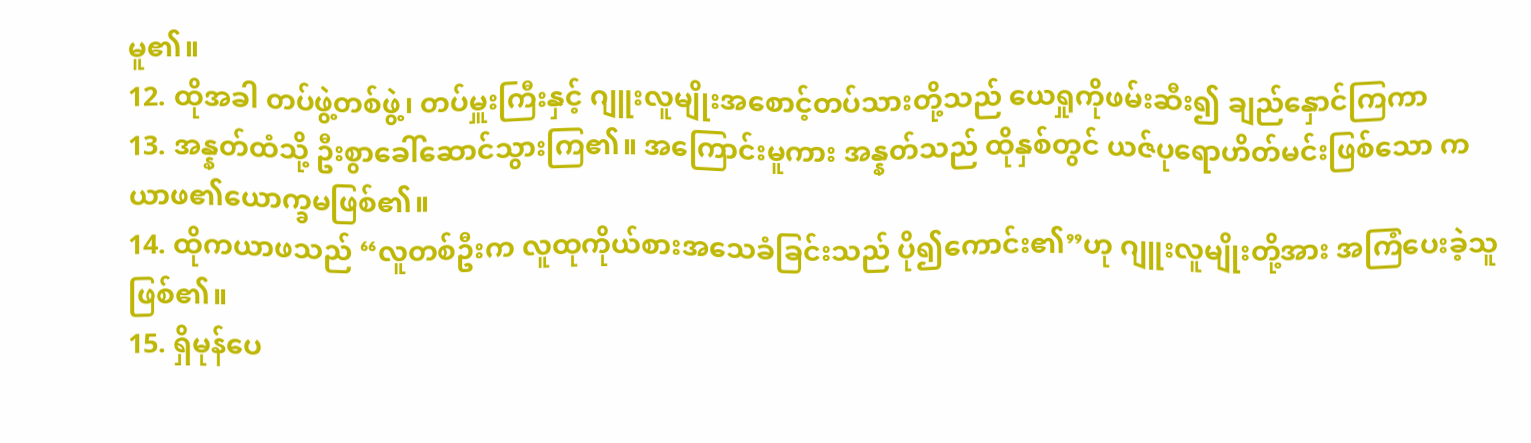မူ၏။
12. ထိုအခါ တပ်ဖွဲ့တစ်ဖွဲ့၊ တပ်မှူးကြီးနှင့် ဂျူးလူမျိုးအစောင့်တပ်သားတို့သည် ယေရှုကိုဖမ်းဆီး၍ ချည်နှောင်ကြကာ
13. အန္နတ်ထံသို့ ဦးစွာခေါ်ဆောင်သွားကြ၏။ အကြောင်းမူကား အန္နတ်သည် ထိုနှစ်တွင် ယဇ်ပုရောဟိတ်မင်းဖြစ်သော ကယာဖ၏ယောက္ခမဖြစ်၏။
14. ထိုကယာဖသည် “လူတစ်ဦးက လူထုကိုယ်စားအသေခံခြင်းသည် ပို၍ကောင်း၏”ဟု ဂျူးလူမျိုးတို့အား အကြံပေးခဲ့သူဖြစ်၏။
15. ရှိမုန်ပေ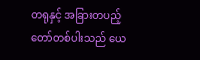တရုနှင့် အခြားတပည့်တော်တစ်ပါးသည် ယေ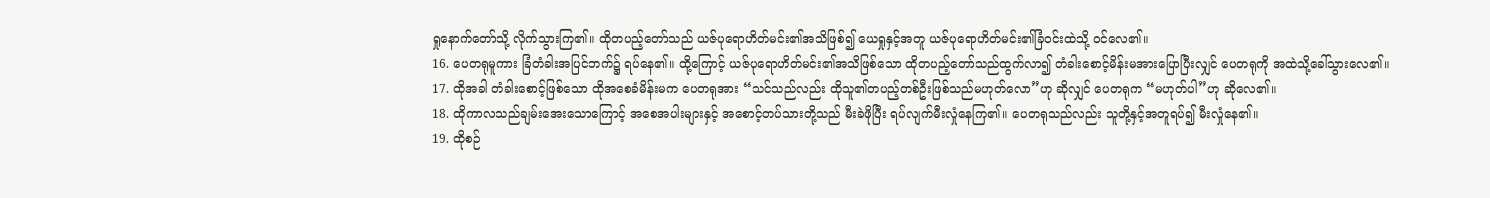ရှုနောက်တော်သို့ လိုက်သွားကြ၏။ ထိုတပည့်တော်သည် ယဇ်ပုရောဟိတ်မင်း၏အသိဖြစ်၍ ယေရှုနှင့်အတူ ယဇ်ပုရောဟိတ်မင်း၏ခြံဝင်းထဲသို့ ဝင်လေ၏။
16. ပေတရုမူကား ခြံတံခါးအပြင်ဘက်၌ ရပ်နေ၏။ ထို့ကြောင့် ယဇ်ပုရောဟိတ်မင်း၏အသိဖြစ်သော ထိုတပည့်တော်သည်ထွက်လာ၍ တံခါးစောင့်မိန်းမအားပြောပြီးလျှင် ပေတရုကို အထဲသို့ခေါ်သွားလေ၏။
17. ထိုအခါ တံခါးစောင့်ဖြစ်သော ထိုအစေခံမိန်းမက ပေတရုအား “သင်သည်လည်း ထိုသူ၏တပည့်တစ်ဦးဖြစ်သည်မဟုတ်လော”ဟု ဆိုလျှင် ပေတရုက “မဟုတ်ပါ”ဟု ဆိုလေ၏။
18. ထိုကာလသည်ချမ်းအေးသောကြောင့် အစေအပါးများနှင့် အစောင့်တပ်သားတို့သည် မီးခဲဖိုပြီး ရပ်လျက်မီးလှုံနေကြ၏။ ပေတရုသည်လည်း သူတို့နှင့်အတူရပ်၍ မီးလှုံနေ၏။
19. ထိုစဉ်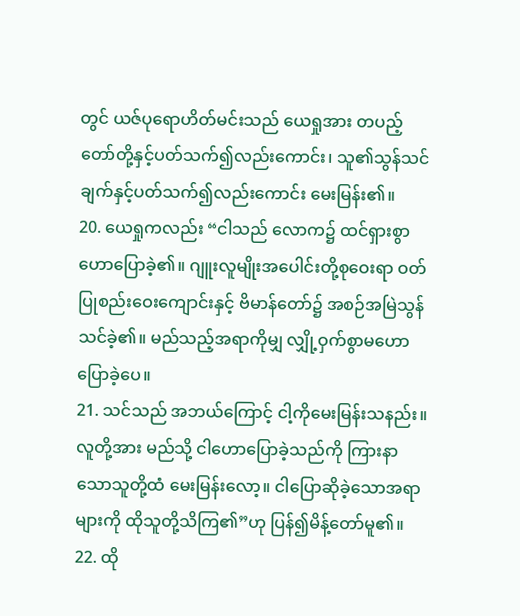တွင် ယဇ်ပုရောဟိတ်မင်းသည် ယေရှုအား တပည့်တော်တို့နှင့်ပတ်သက်၍လည်းကောင်း၊ သူ၏သွန်သင်ချက်နှင့်ပတ်သက်၍လည်းကောင်း မေးမြန်း၏။
20. ယေရှုကလည်း “ငါသည် လောက၌ ထင်ရှားစွာဟောပြောခဲ့၏။ ဂျူးလူမျိုးအပေါင်းတို့စုဝေးရာ ဝတ်ပြုစည်းဝေးကျောင်းနှင့် ဗိမာန်တော်၌ အစဉ်အမြဲသွန်သင်ခဲ့၏။ မည်သည့်အရာကိုမျှ လျှို့ဝှက်စွာမဟောပြောခဲ့ပေ။
21. သင်သည် အဘယ်ကြောင့် ငါ့ကိုမေးမြန်းသနည်း။ လူတို့အား မည်သို့ ငါဟောပြောခဲ့သည်ကို ကြားနာသောသူတို့ထံ မေးမြန်းလော့။ ငါပြောဆိုခဲ့သောအရာများကို ထိုသူတို့သိကြ၏”ဟု ပြန်၍မိန့်တော်မူ၏။
22. ထို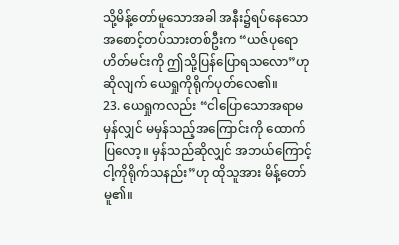သို့မိန့်တော်မူသောအခါ အနီး၌ရပ်နေသော အစောင့်တပ်သားတစ်ဦးက “ယဇ်ပုရောဟိတ်မင်းကို ဤသို့ပြန်ပြောရသလော”ဟု ဆိုလျက် ယေရှုကိုရိုက်ပုတ်လေ၏။
23. ယေရှုကလည်း “ငါပြောသောအရာမမှန်လျှင် မမှန်သည့်အကြောင်းကို ထောက်ပြလော့။ မှန်သည်ဆိုလျှင် အဘယ်ကြောင့် ငါ့ကိုရိုက်သနည်း”ဟု ထိုသူအား မိန့်တော်မူ၏။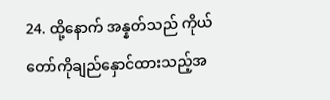24. ထို့နောက် အန္နတ်သည် ကိုယ်တော်ကိုချည်နှောင်ထားသည့်အ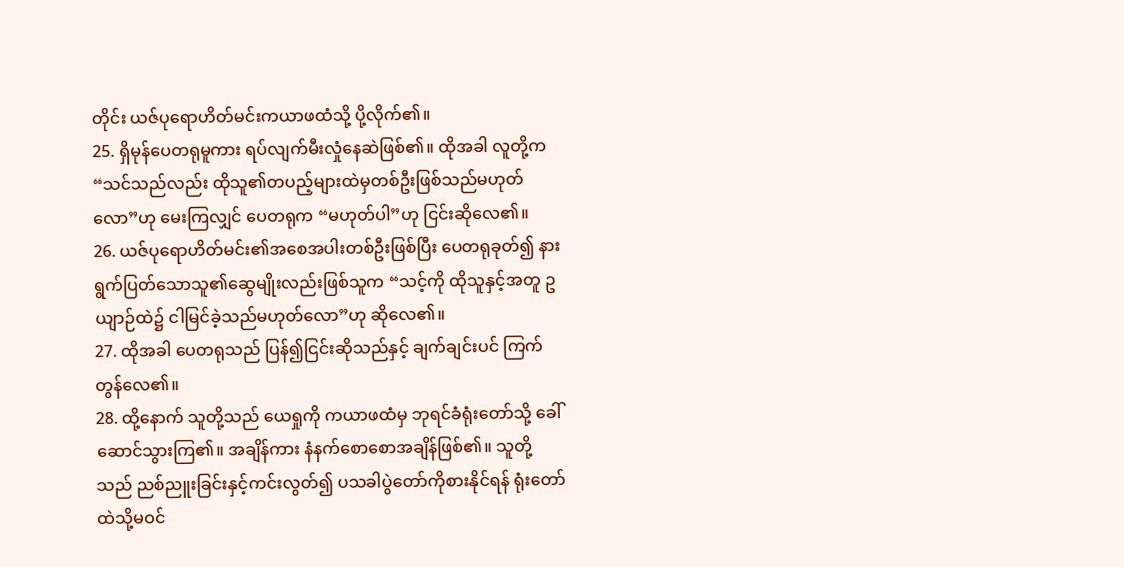တိုင်း ယဇ်ပုရောဟိတ်မင်းကယာဖထံသို့ ပို့လိုက်၏။
25. ရှိမုန်ပေတရုမူကား ရပ်လျက်မီးလှုံနေဆဲဖြစ်၏။ ထိုအခါ လူတို့က “သင်သည်လည်း ထိုသူ၏တပည့်များထဲမှတစ်ဦးဖြစ်သည်မဟုတ်လော”ဟု မေးကြလျှင် ပေတရုက “မဟုတ်ပါ”ဟု ငြင်းဆိုလေ၏။
26. ယဇ်ပုရောဟိတ်မင်း၏အစေအပါးတစ်ဦးဖြစ်ပြီး ပေတရုခုတ်၍ နားရွက်ပြတ်သောသူ၏ဆွေမျိုးလည်းဖြစ်သူက “သင့်ကို ထိုသူနှင့်အတူ ဥယျာဉ်ထဲ၌ ငါမြင်ခဲ့သည်မဟုတ်လော”ဟု ဆိုလေ၏။
27. ထိုအခါ ပေတရုသည် ပြန်၍ငြင်းဆိုသည်နှင့် ချက်ချင်းပင် ကြက်တွန်လေ၏။
28. ထို့နောက် သူတို့သည် ယေရှုကို ကယာဖထံမှ ဘုရင်ခံရုံးတော်သို့ ခေါ်ဆောင်သွားကြ၏။ အချိန်ကား နံနက်စောစောအချိန်ဖြစ်၏။ သူတို့သည် ညစ်ညူးခြင်းနှင့်ကင်းလွတ်၍ ပသခါပွဲတော်ကိုစားနိုင်ရန် ရုံးတော်ထဲသို့မဝင်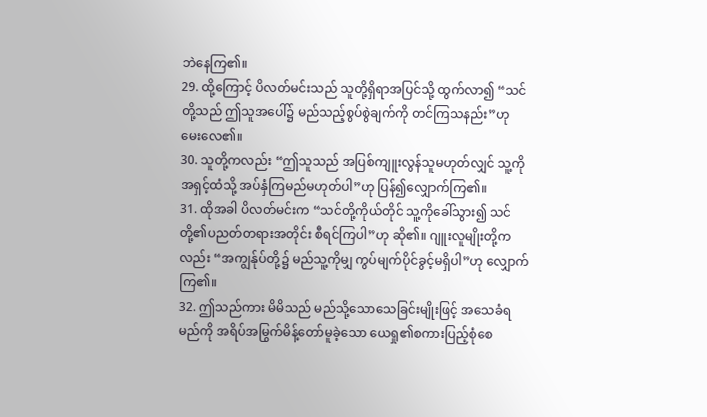ဘဲနေကြ၏။
29. ထို့ကြောင့် ပိလတ်မင်းသည် သူတို့ရှိရာအပြင်သို့ ထွက်လာ၍ “သင်တို့သည် ဤသူအပေါ်၌ မည်သည့်စွပ်စွဲချက်ကို တင်ကြသနည်း”ဟု မေးလေ၏။
30. သူတို့ကလည်း “ဤသူသည် အပြစ်ကျူးလွန်သူမဟုတ်လျှင် သူ့ကို အရှင့်ထံသို့ အပ်နှံကြမည်မဟုတ်ပါ”ဟု ပြန်၍လျှောက်ကြ၏။
31. ထိုအခါ ပိလတ်မင်းက “သင်တို့ကိုယ်တိုင် သူ့ကိုခေါ်သွား၍ သင်တို့၏ပညတ်တရားအတိုင်း စီရင်ကြပါ”ဟု ဆို၏။ ဂျူးလူမျိုးတို့ကလည်း “အကျွန်ုပ်တို့၌ မည်သူ့ကိုမျှ ကွပ်မျက်ပိုင်ခွင့်မရှိပါ”ဟု လျှောက်ကြ၏။
32. ဤသည်ကား မိမိသည် မည်သို့သောသေခြင်းမျိုးဖြင့် အသေခံရမည်ကို အရိပ်အမြွက်မိန့်တော်မူခဲ့သော ယေရှု၏စကားပြည့်စုံစေ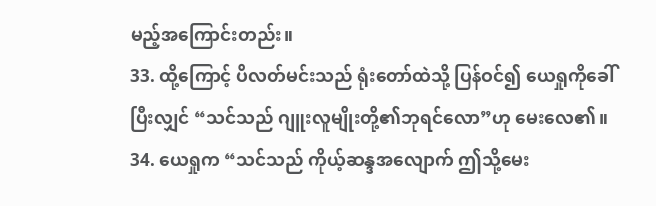မည့်အကြောင်းတည်း။
33. ထို့ကြောင့် ပိလတ်မင်းသည် ရုံးတော်ထဲသို့ ပြန်ဝင်၍ ယေရှုကိုခေါ်ပြီးလျှင် “သင်သည် ဂျူးလူမျိုးတို့၏ဘုရင်လော”ဟု မေးလေ၏။
34. ယေရှုက “သင်သည် ကိုယ့်ဆန္ဒအလျောက် ဤသို့မေး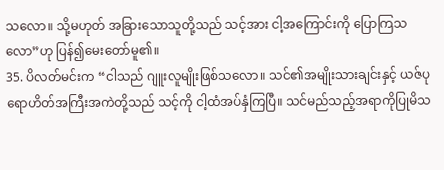သလော။ သို့မဟုတ် အခြားသောသူတို့သည် သင့်အား ငါ့အကြောင်းကို ပြောကြသလော”ဟု ပြန်၍မေးတော်မူ၏။
35. ပိလတ်မင်းက “ငါသည် ဂျူးလူမျိုးဖြစ်သလော။ သင်၏အမျိုးသားချင်းနှင့် ယဇ်ပုရောဟိတ်အကြီးအကဲတို့သည် သင့်ကို ငါ့ထံအပ်နှံကြပြီ။ သင်မည်သည့်အရာကိုပြုမိသ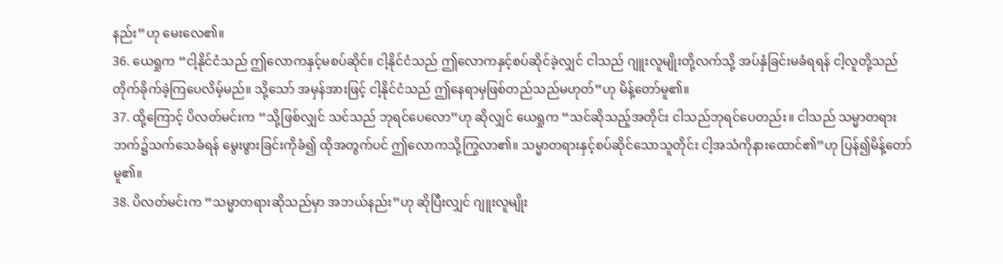နည်း”ဟု မေးလေ၏။
36. ယေရှုက “ငါ့နိုင်ငံသည် ဤလောကနှင့်မစပ်ဆိုင်။ ငါ့နိုင်ငံသည် ဤလောကနှင့်စပ်ဆိုင်ခဲ့လျှင် ငါသည် ဂျူးလူမျိုးတို့လက်သို့ အပ်နှံခြင်းမခံရရန် ငါ့လူတို့သည် တိုက်ခိုက်ခဲ့ကြပေလိမ့်မည်။ သို့သော် အမှန်အားဖြင့် ငါ့နိုင်ငံသည် ဤနေရာမှဖြစ်တည်သည်မဟုတ်”ဟု မိန့်တော်မူ၏။
37. ထို့ကြောင့် ပိလတ်မင်းက “သို့ဖြစ်လျှင် သင်သည် ဘုရင်ပေလော”ဟု ဆိုလျှင် ယေရှုက “သင်ဆိုသည့်အတိုင်း ငါသည်ဘုရင်ပေတည်း။ ငါသည် သမ္မာတရားဘက်၌သက်သေခံရန် မွေးဖွားခြင်းကိုခံ၍ ထိုအတွက်ပင် ဤလောကသို့ကြွလာ၏။ သမ္မာတရားနှင့်စပ်ဆိုင်သောသူတိုင်း ငါ့အသံကိုနားထောင်၏”ဟု ပြန်၍မိန့်တော်မူ၏။
38. ပိလတ်မင်းက “သမ္မာတရားဆိုသည်မှာ အဘယ်နည်း”ဟု ဆိုပြီးလျှင် ဂျူးလူမျိုး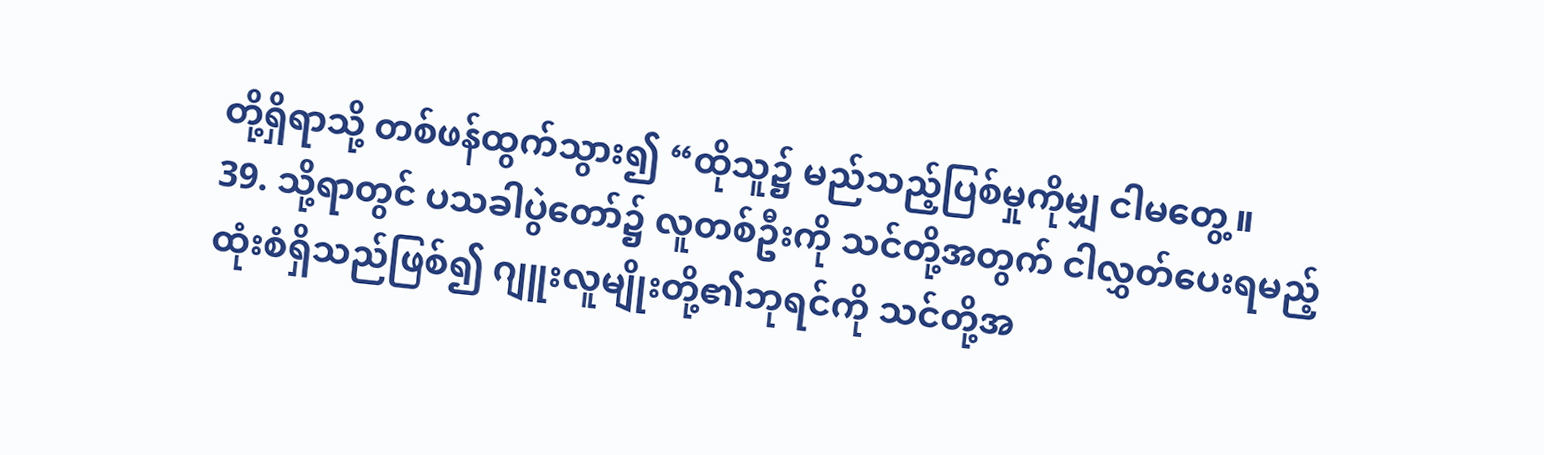တို့ရှိရာသို့ တစ်ဖန်ထွက်သွား၍ “ထိုသူ၌ မည်သည့်ပြစ်မှုကိုမျှ ငါမတွေ့။
39. သို့ရာတွင် ပသခါပွဲတော်၌ လူတစ်ဦးကို သင်တို့အတွက် ငါလွှတ်ပေးရမည့်ထုံးစံရှိသည်ဖြစ်၍ ဂျူးလူမျိုးတို့၏ဘုရင်ကို သင်တို့အ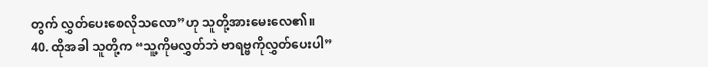တွက် လွှတ်ပေးစေလိုသလော”ဟု သူတို့အားမေးလေ၏။
40. ထိုအခါ သူတို့က “သူ့ကိုမလွှတ်ဘဲ ဗာရဗ္ဗကိုလွှတ်ပေးပါ”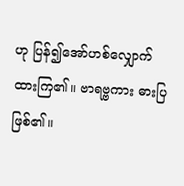ဟု ပြန်၍အော်ဟစ်လျှောက်ထားကြ၏။ ဗာရဗ္ဗကား ဓားပြဖြစ်၏။